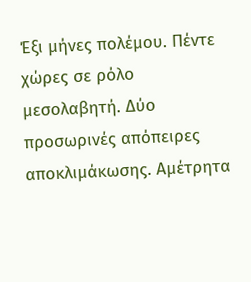Έξι μήνες πολέμου. Πέντε χώρες σε ρόλο μεσολαβητή. Δύο προσωρινές απόπειρες αποκλιμάκωσης. Αμέτρητα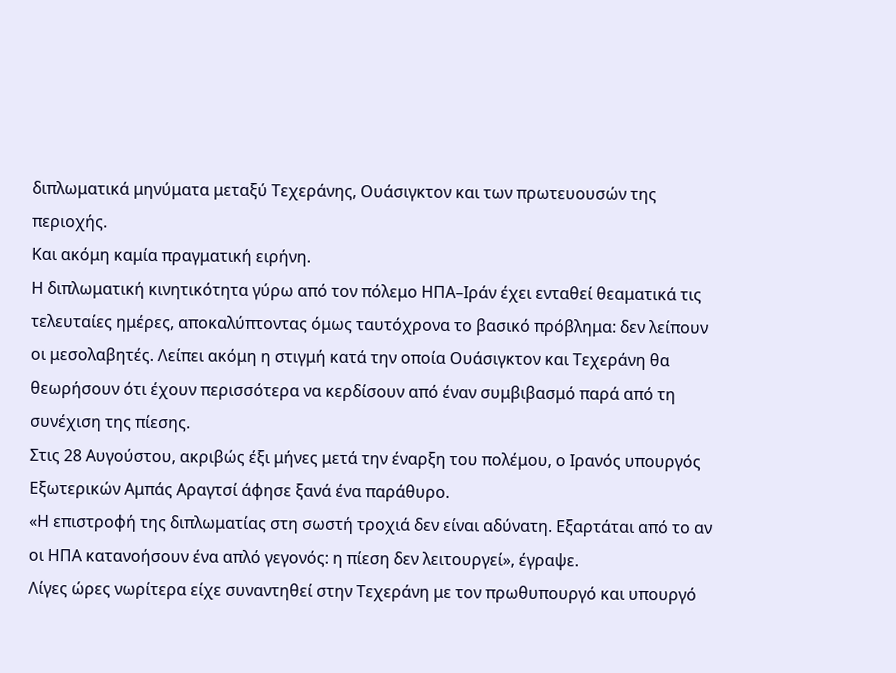διπλωματικά μηνύματα μεταξύ Τεχεράνης, Ουάσιγκτον και των πρωτευουσών της περιοχής.
Και ακόμη καμία πραγματική ειρήνη.
Η διπλωματική κινητικότητα γύρω από τον πόλεμο ΗΠΑ–Ιράν έχει ενταθεί θεαματικά τις τελευταίες ημέρες, αποκαλύπτοντας όμως ταυτόχρονα το βασικό πρόβλημα: δεν λείπουν οι μεσολαβητές. Λείπει ακόμη η στιγμή κατά την οποία Ουάσιγκτον και Τεχεράνη θα θεωρήσουν ότι έχουν περισσότερα να κερδίσουν από έναν συμβιβασμό παρά από τη συνέχιση της πίεσης.
Στις 28 Αυγούστου, ακριβώς έξι μήνες μετά την έναρξη του πολέμου, ο Ιρανός υπουργός Εξωτερικών Αμπάς Αραγτσί άφησε ξανά ένα παράθυρο.
«Η επιστροφή της διπλωματίας στη σωστή τροχιά δεν είναι αδύνατη. Εξαρτάται από το αν οι ΗΠΑ κατανοήσουν ένα απλό γεγονός: η πίεση δεν λειτουργεί», έγραψε.
Λίγες ώρες νωρίτερα είχε συναντηθεί στην Τεχεράνη με τον πρωθυπουργό και υπουργό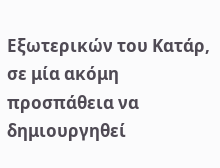Εξωτερικών του Κατάρ, σε μία ακόμη προσπάθεια να δημιουργηθεί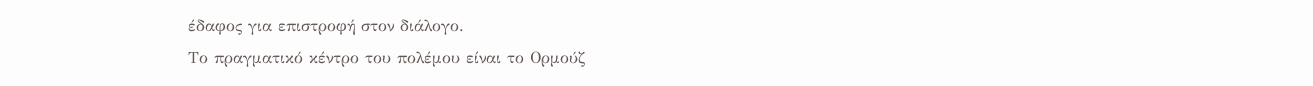έδαφος για επιστροφή στον διάλογο.
Το πραγματικό κέντρο του πολέμου είναι το Ορμούζ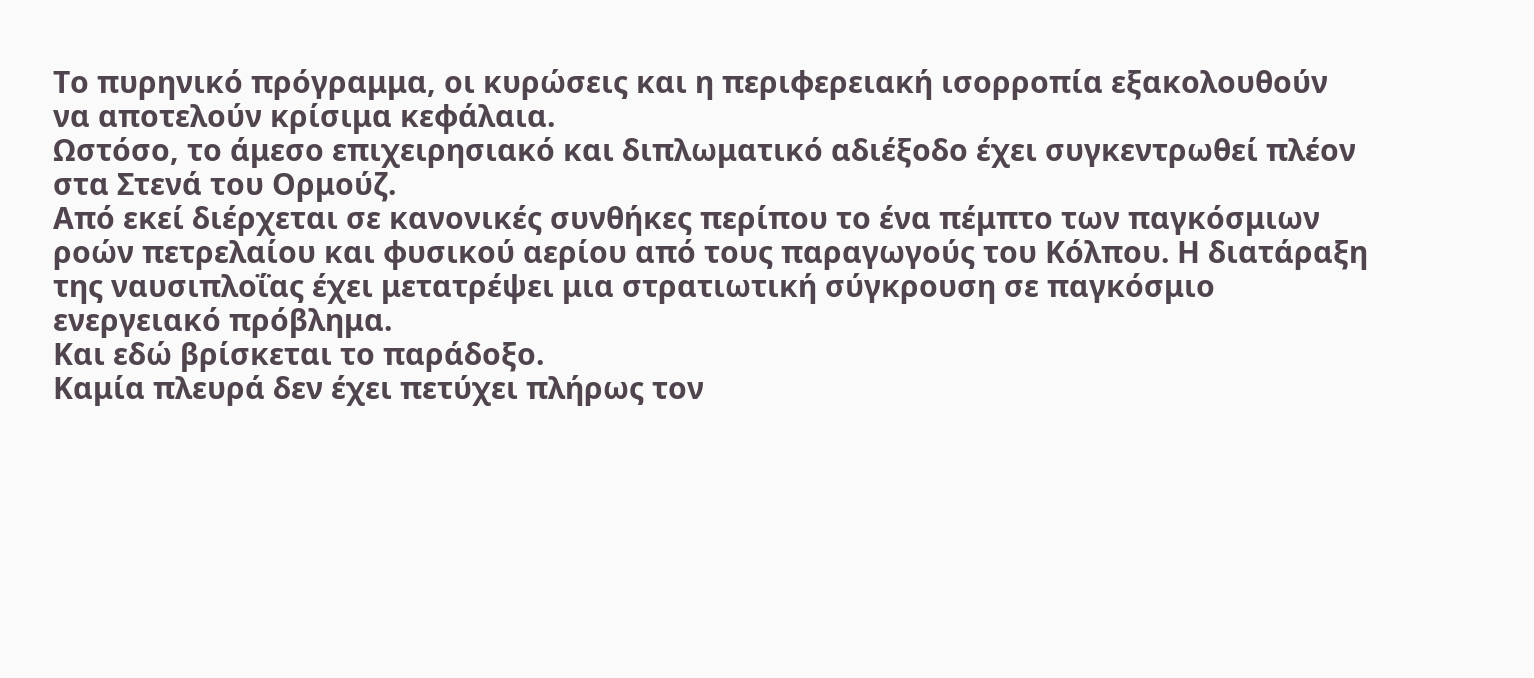Το πυρηνικό πρόγραμμα, οι κυρώσεις και η περιφερειακή ισορροπία εξακολουθούν να αποτελούν κρίσιμα κεφάλαια.
Ωστόσο, το άμεσο επιχειρησιακό και διπλωματικό αδιέξοδο έχει συγκεντρωθεί πλέον στα Στενά του Ορμούζ.
Από εκεί διέρχεται σε κανονικές συνθήκες περίπου το ένα πέμπτο των παγκόσμιων ροών πετρελαίου και φυσικού αερίου από τους παραγωγούς του Κόλπου. Η διατάραξη της ναυσιπλοΐας έχει μετατρέψει μια στρατιωτική σύγκρουση σε παγκόσμιο ενεργειακό πρόβλημα.
Και εδώ βρίσκεται το παράδοξο.
Καμία πλευρά δεν έχει πετύχει πλήρως τον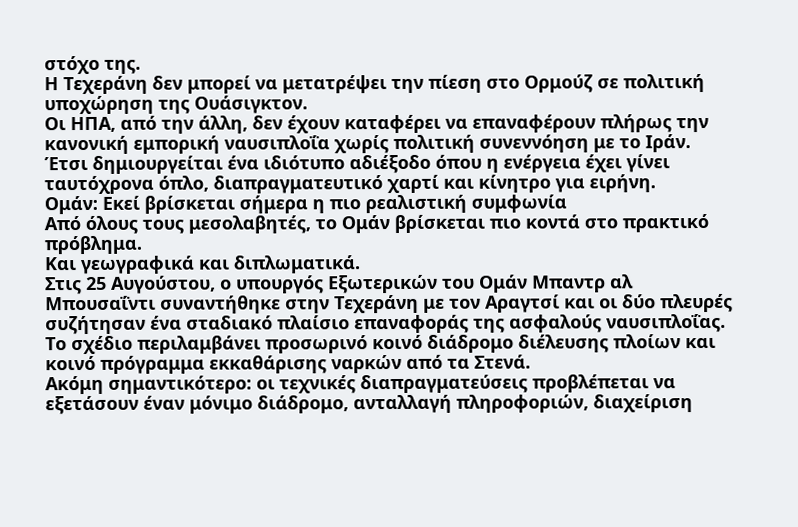στόχο της.
Η Τεχεράνη δεν μπορεί να μετατρέψει την πίεση στο Ορμούζ σε πολιτική υποχώρηση της Ουάσιγκτον.
Οι ΗΠΑ, από την άλλη, δεν έχουν καταφέρει να επαναφέρουν πλήρως την κανονική εμπορική ναυσιπλοΐα χωρίς πολιτική συνεννόηση με το Ιράν.
Έτσι δημιουργείται ένα ιδιότυπο αδιέξοδο όπου η ενέργεια έχει γίνει ταυτόχρονα όπλο, διαπραγματευτικό χαρτί και κίνητρο για ειρήνη.
Ομάν: Εκεί βρίσκεται σήμερα η πιο ρεαλιστική συμφωνία
Από όλους τους μεσολαβητές, το Ομάν βρίσκεται πιο κοντά στο πρακτικό πρόβλημα.
Και γεωγραφικά και διπλωματικά.
Στις 25 Αυγούστου, ο υπουργός Εξωτερικών του Ομάν Μπαντρ αλ Μπουσαΐντι συναντήθηκε στην Τεχεράνη με τον Αραγτσί και οι δύο πλευρές συζήτησαν ένα σταδιακό πλαίσιο επαναφοράς της ασφαλούς ναυσιπλοΐας.
Το σχέδιο περιλαμβάνει προσωρινό κοινό διάδρομο διέλευσης πλοίων και κοινό πρόγραμμα εκκαθάρισης ναρκών από τα Στενά.
Ακόμη σημαντικότερο: οι τεχνικές διαπραγματεύσεις προβλέπεται να εξετάσουν έναν μόνιμο διάδρομο, ανταλλαγή πληροφοριών, διαχείριση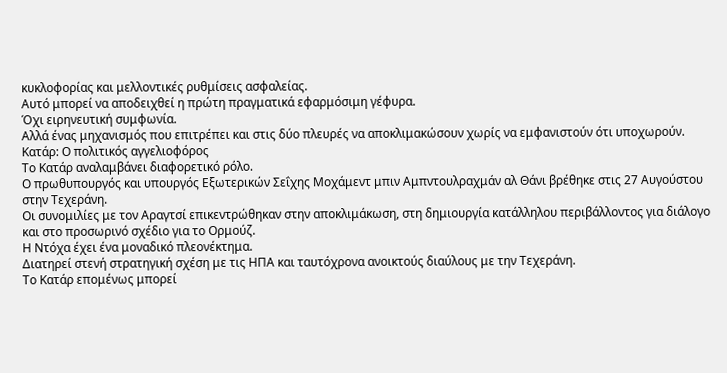κυκλοφορίας και μελλοντικές ρυθμίσεις ασφαλείας.
Αυτό μπορεί να αποδειχθεί η πρώτη πραγματικά εφαρμόσιμη γέφυρα.
Όχι ειρηνευτική συμφωνία.
Αλλά ένας μηχανισμός που επιτρέπει και στις δύο πλευρές να αποκλιμακώσουν χωρίς να εμφανιστούν ότι υποχωρούν.
Κατάρ: Ο πολιτικός αγγελιοφόρος
Το Κατάρ αναλαμβάνει διαφορετικό ρόλο.
Ο πρωθυπουργός και υπουργός Εξωτερικών Σεΐχης Μοχάμεντ μπιν Αμπντουλραχμάν αλ Θάνι βρέθηκε στις 27 Αυγούστου στην Τεχεράνη.
Οι συνομιλίες με τον Αραγτσί επικεντρώθηκαν στην αποκλιμάκωση, στη δημιουργία κατάλληλου περιβάλλοντος για διάλογο και στο προσωρινό σχέδιο για το Ορμούζ.
Η Ντόχα έχει ένα μοναδικό πλεονέκτημα.
Διατηρεί στενή στρατηγική σχέση με τις ΗΠΑ και ταυτόχρονα ανοικτούς διαύλους με την Τεχεράνη.
Το Κατάρ επομένως μπορεί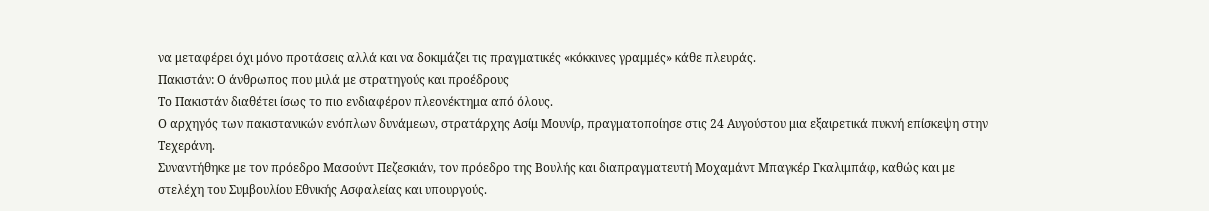να μεταφέρει όχι μόνο προτάσεις αλλά και να δοκιμάζει τις πραγματικές «κόκκινες γραμμές» κάθε πλευράς.
Πακιστάν: Ο άνθρωπος που μιλά με στρατηγούς και προέδρους
Το Πακιστάν διαθέτει ίσως το πιο ενδιαφέρον πλεονέκτημα από όλους.
Ο αρχηγός των πακιστανικών ενόπλων δυνάμεων, στρατάρχης Ασίμ Μουνίρ, πραγματοποίησε στις 24 Αυγούστου μια εξαιρετικά πυκνή επίσκεψη στην Τεχεράνη.
Συναντήθηκε με τον πρόεδρο Μασούντ Πεζεσκιάν, τον πρόεδρο της Βουλής και διαπραγματευτή Μοχαμάντ Μπαγκέρ Γκαλιμπάφ, καθώς και με στελέχη του Συμβουλίου Εθνικής Ασφαλείας και υπουργούς.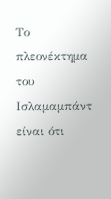Το πλεονέκτημα του Ισλαμαμπάντ είναι ότι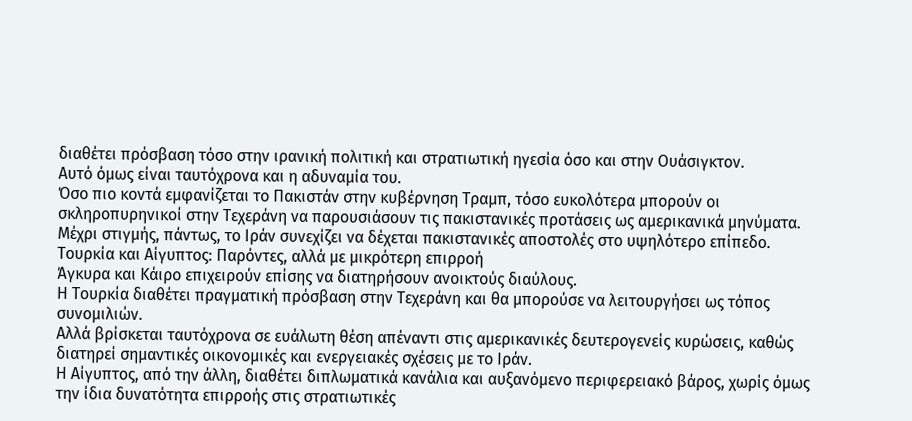διαθέτει πρόσβαση τόσο στην ιρανική πολιτική και στρατιωτική ηγεσία όσο και στην Ουάσιγκτον.
Αυτό όμως είναι ταυτόχρονα και η αδυναμία του.
Όσο πιο κοντά εμφανίζεται το Πακιστάν στην κυβέρνηση Τραμπ, τόσο ευκολότερα μπορούν οι σκληροπυρηνικοί στην Τεχεράνη να παρουσιάσουν τις πακιστανικές προτάσεις ως αμερικανικά μηνύματα.
Μέχρι στιγμής, πάντως, το Ιράν συνεχίζει να δέχεται πακιστανικές αποστολές στο υψηλότερο επίπεδο.
Τουρκία και Αίγυπτος: Παρόντες, αλλά με μικρότερη επιρροή
Άγκυρα και Κάιρο επιχειρούν επίσης να διατηρήσουν ανοικτούς διαύλους.
Η Τουρκία διαθέτει πραγματική πρόσβαση στην Τεχεράνη και θα μπορούσε να λειτουργήσει ως τόπος συνομιλιών.
Αλλά βρίσκεται ταυτόχρονα σε ευάλωτη θέση απέναντι στις αμερικανικές δευτερογενείς κυρώσεις, καθώς διατηρεί σημαντικές οικονομικές και ενεργειακές σχέσεις με το Ιράν.
Η Αίγυπτος, από την άλλη, διαθέτει διπλωματικά κανάλια και αυξανόμενο περιφερειακό βάρος, χωρίς όμως την ίδια δυνατότητα επιρροής στις στρατιωτικές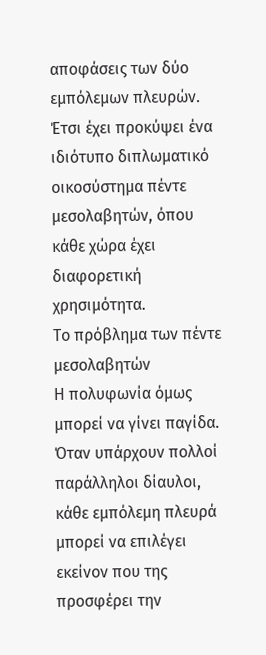αποφάσεις των δύο εμπόλεμων πλευρών.
Έτσι έχει προκύψει ένα ιδιότυπο διπλωματικό οικοσύστημα πέντε μεσολαβητών, όπου κάθε χώρα έχει διαφορετική χρησιμότητα.
Το πρόβλημα των πέντε μεσολαβητών
Η πολυφωνία όμως μπορεί να γίνει παγίδα.
Όταν υπάρχουν πολλοί παράλληλοι δίαυλοι, κάθε εμπόλεμη πλευρά μπορεί να επιλέγει εκείνον που της προσφέρει την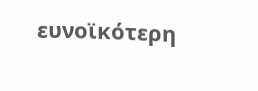ευνοϊκότερη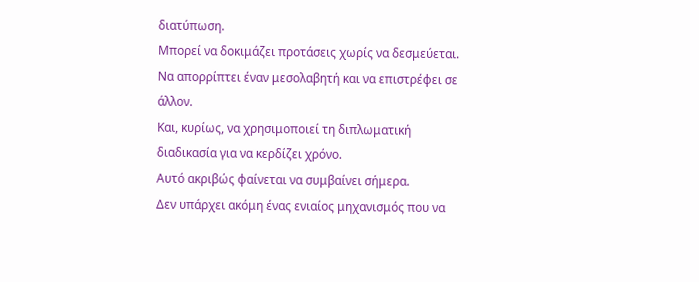διατύπωση.
Μπορεί να δοκιμάζει προτάσεις χωρίς να δεσμεύεται.
Να απορρίπτει έναν μεσολαβητή και να επιστρέφει σε άλλον.
Και, κυρίως, να χρησιμοποιεί τη διπλωματική διαδικασία για να κερδίζει χρόνο.
Αυτό ακριβώς φαίνεται να συμβαίνει σήμερα.
Δεν υπάρχει ακόμη ένας ενιαίος μηχανισμός που να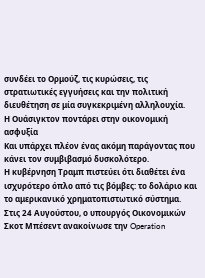συνδέει το Ορμούζ, τις κυρώσεις, τις στρατιωτικές εγγυήσεις και την πολιτική διευθέτηση σε μία συγκεκριμένη αλληλουχία.
Η Ουάσιγκτον ποντάρει στην οικονομική ασφυξία
Και υπάρχει πλέον ένας ακόμη παράγοντας που κάνει τον συμβιβασμό δυσκολότερο.
Η κυβέρνηση Τραμπ πιστεύει ότι διαθέτει ένα ισχυρότερο όπλο από τις βόμβες: το δολάριο και το αμερικανικό χρηματοπιστωτικό σύστημα.
Στις 24 Αυγούστου, ο υπουργός Οικονομικών Σκοτ Μπέσεντ ανακοίνωσε την Operation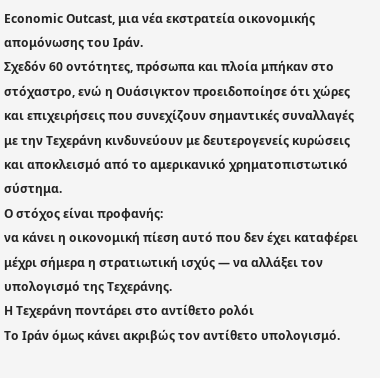Economic Outcast, μια νέα εκστρατεία οικονομικής απομόνωσης του Ιράν.
Σχεδόν 60 οντότητες, πρόσωπα και πλοία μπήκαν στο στόχαστρο, ενώ η Ουάσιγκτον προειδοποίησε ότι χώρες και επιχειρήσεις που συνεχίζουν σημαντικές συναλλαγές με την Τεχεράνη κινδυνεύουν με δευτερογενείς κυρώσεις και αποκλεισμό από το αμερικανικό χρηματοπιστωτικό σύστημα.
Ο στόχος είναι προφανής:
να κάνει η οικονομική πίεση αυτό που δεν έχει καταφέρει μέχρι σήμερα η στρατιωτική ισχύς — να αλλάξει τον υπολογισμό της Τεχεράνης.
Η Τεχεράνη ποντάρει στο αντίθετο ρολόι
Το Ιράν όμως κάνει ακριβώς τον αντίθετο υπολογισμό.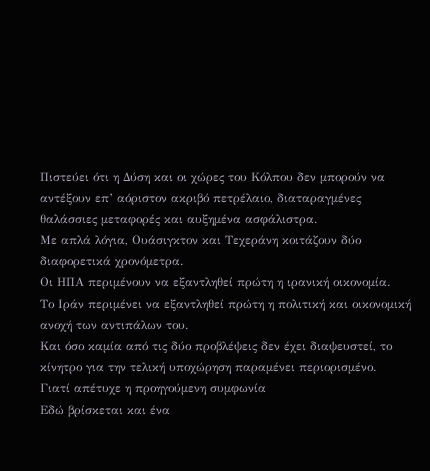Πιστεύει ότι η Δύση και οι χώρες του Κόλπου δεν μπορούν να αντέξουν επ’ αόριστον ακριβό πετρέλαιο, διαταραγμένες θαλάσσιες μεταφορές και αυξημένα ασφάλιστρα.
Με απλά λόγια, Ουάσιγκτον και Τεχεράνη κοιτάζουν δύο διαφορετικά χρονόμετρα.
Οι ΗΠΑ περιμένουν να εξαντληθεί πρώτη η ιρανική οικονομία.
Το Ιράν περιμένει να εξαντληθεί πρώτη η πολιτική και οικονομική ανοχή των αντιπάλων του.
Και όσο καμία από τις δύο προβλέψεις δεν έχει διαψευστεί, το κίνητρο για την τελική υποχώρηση παραμένει περιορισμένο.
Γιατί απέτυχε η προηγούμενη συμφωνία
Εδώ βρίσκεται και ένα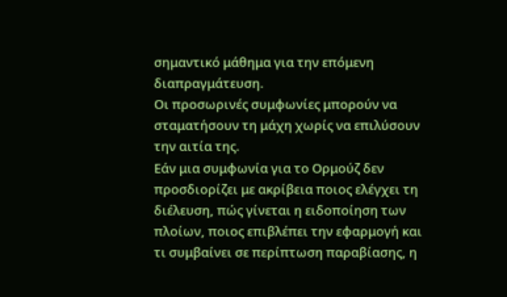σημαντικό μάθημα για την επόμενη διαπραγμάτευση.
Οι προσωρινές συμφωνίες μπορούν να σταματήσουν τη μάχη χωρίς να επιλύσουν την αιτία της.
Εάν μια συμφωνία για το Ορμούζ δεν προσδιορίζει με ακρίβεια ποιος ελέγχει τη διέλευση, πώς γίνεται η ειδοποίηση των πλοίων, ποιος επιβλέπει την εφαρμογή και τι συμβαίνει σε περίπτωση παραβίασης, η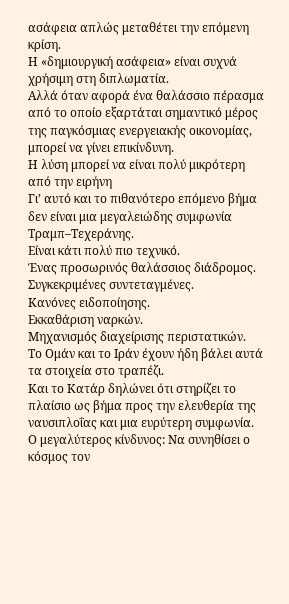ασάφεια απλώς μεταθέτει την επόμενη κρίση.
Η «δημιουργική ασάφεια» είναι συχνά χρήσιμη στη διπλωματία.
Αλλά όταν αφορά ένα θαλάσσιο πέρασμα από το οποίο εξαρτάται σημαντικό μέρος της παγκόσμιας ενεργειακής οικονομίας, μπορεί να γίνει επικίνδυνη.
Η λύση μπορεί να είναι πολύ μικρότερη από την ειρήνη
Γι’ αυτό και το πιθανότερο επόμενο βήμα δεν είναι μια μεγαλειώδης συμφωνία Τραμπ–Τεχεράνης.
Είναι κάτι πολύ πιο τεχνικό.
Ένας προσωρινός θαλάσσιος διάδρομος.
Συγκεκριμένες συντεταγμένες.
Κανόνες ειδοποίησης.
Εκκαθάριση ναρκών.
Μηχανισμός διαχείρισης περιστατικών.
Το Ομάν και το Ιράν έχουν ήδη βάλει αυτά τα στοιχεία στο τραπέζι.
Και το Κατάρ δηλώνει ότι στηρίζει το πλαίσιο ως βήμα προς την ελευθερία της ναυσιπλοΐας και μια ευρύτερη συμφωνία.
Ο μεγαλύτερος κίνδυνος: Να συνηθίσει ο κόσμος τον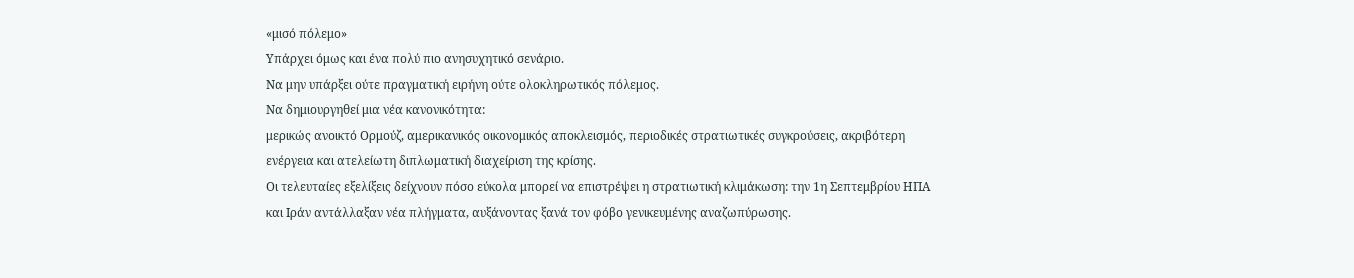«μισό πόλεμο»
Υπάρχει όμως και ένα πολύ πιο ανησυχητικό σενάριο.
Να μην υπάρξει ούτε πραγματική ειρήνη ούτε ολοκληρωτικός πόλεμος.
Να δημιουργηθεί μια νέα κανονικότητα:
μερικώς ανοικτό Ορμούζ, αμερικανικός οικονομικός αποκλεισμός, περιοδικές στρατιωτικές συγκρούσεις, ακριβότερη ενέργεια και ατελείωτη διπλωματική διαχείριση της κρίσης.
Οι τελευταίες εξελίξεις δείχνουν πόσο εύκολα μπορεί να επιστρέψει η στρατιωτική κλιμάκωση: την 1η Σεπτεμβρίου ΗΠΑ και Ιράν αντάλλαξαν νέα πλήγματα, αυξάνοντας ξανά τον φόβο γενικευμένης αναζωπύρωσης.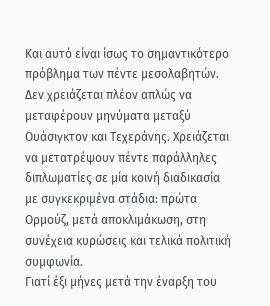Και αυτό είναι ίσως το σημαντικότερο πρόβλημα των πέντε μεσολαβητών.
Δεν χρειάζεται πλέον απλώς να μεταφέρουν μηνύματα μεταξύ Ουάσιγκτον και Τεχεράνης. Χρειάζεται να μετατρέψουν πέντε παράλληλες διπλωματίες σε μία κοινή διαδικασία με συγκεκριμένα στάδια: πρώτα Ορμούζ, μετά αποκλιμάκωση, στη συνέχεια κυρώσεις και τελικά πολιτική συμφωνία.
Γιατί έξι μήνες μετά την έναρξη του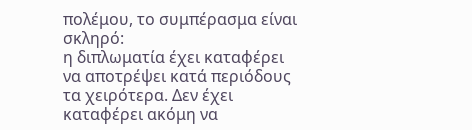πολέμου, το συμπέρασμα είναι σκληρό:
η διπλωματία έχει καταφέρει να αποτρέψει κατά περιόδους τα χειρότερα. Δεν έχει καταφέρει ακόμη να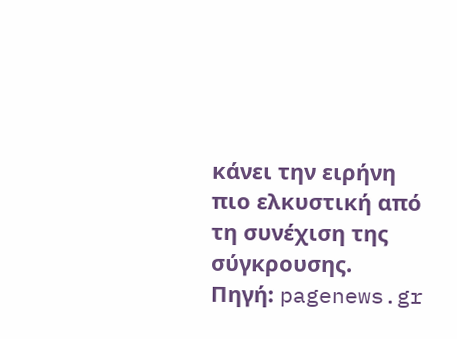κάνει την ειρήνη πιο ελκυστική από τη συνέχιση της σύγκρουσης.
Πηγή: pagenews.gr